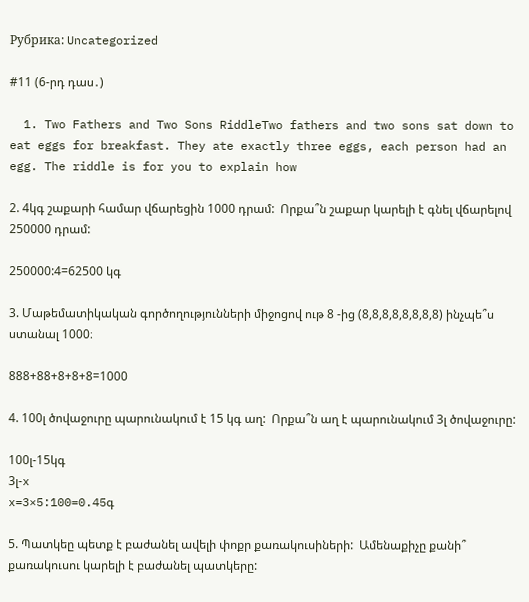Рубрика: Uncategorized

#11 (6-րդ դաս․)

  1. Two Fathers and Two Sons RiddleTwo fathers and two sons sat down to eat eggs for breakfast. They ate exactly three eggs, each person had an egg. The riddle is for you to explain how

2. 4կգ շաքարի համար վճարեցին 1000 դրամ:  Որքա՞ն շաքար կարելի է գնել վճարելով 250000 դրամ:

250000:4=62500 կգ

3. Մաթեմատիկական գործողությունների միջոցով ութ 8 -ից (8,8,8,8,8,8,8,8) ինչպե՞ս ստանալ 1000։

888+88+8+8+8=1000

4. 100լ ծովաջուրը պարունակում է 15 կգ աղ:  Որքա՞ն աղ է պարունակում 3լ ծովաջուրը:

100լ-15կգ
3լ-x
x=3×5:100=0.45գ

5. Պատկեը պետք է բաժանել ավելի փոքր քառակուսիների:  Ամենաքիչը քանի՞ քառակուսու կարելի է բաժանել պատկերը: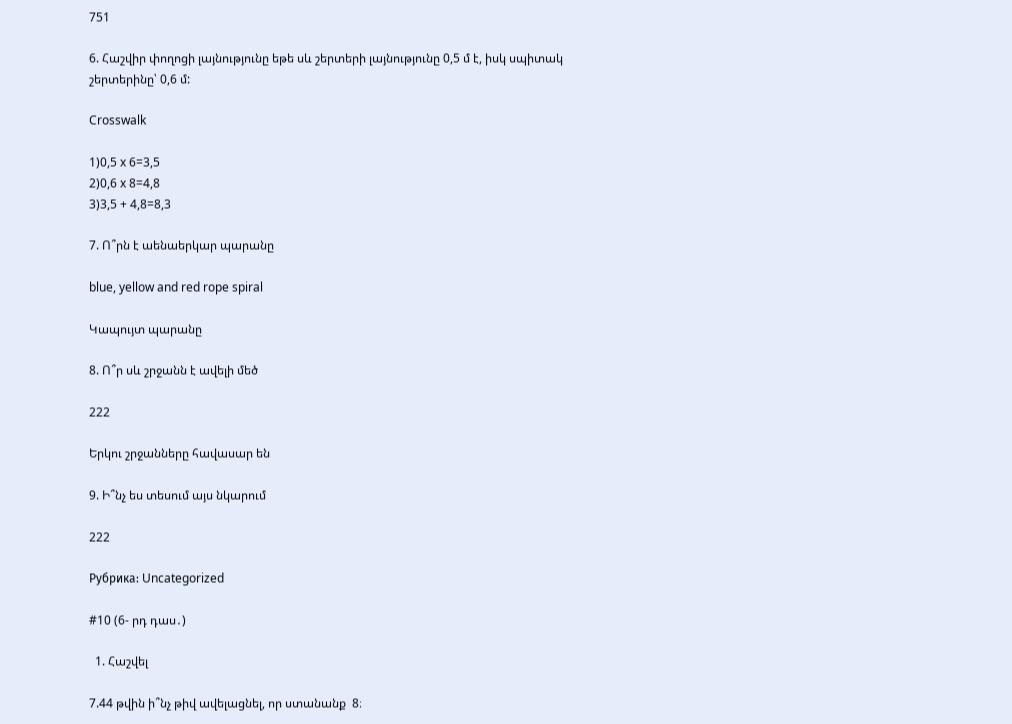751

6. Հաշվիր փողոցի լայնությունը եթե սև շերտերի լայնությունը 0,5 մ է, իսկ սպիտակ շերտերինը՝ 0,6 մ:

Crosswalk

1)0,5 x 6=3,5
2)0,6 x 8=4,8
3)3,5 + 4,8=8,3

7. Ո՞րն է աենաերկար պարանը

blue, yellow and red rope spiral

Կապույտ պարանը

8. Ո՞ր սև շրջանն է ավելի մեծ

222

Երկու շրջանները հավասար են

9. Ի՞նչ ես տեսում այս նկարում

222

Рубрика: Uncategorized

#10 (6- րդ դաս․)

  1. Հաշվել

7.44 թվին ի՞նչ թիվ ավելացնել, որ ստանանք  8։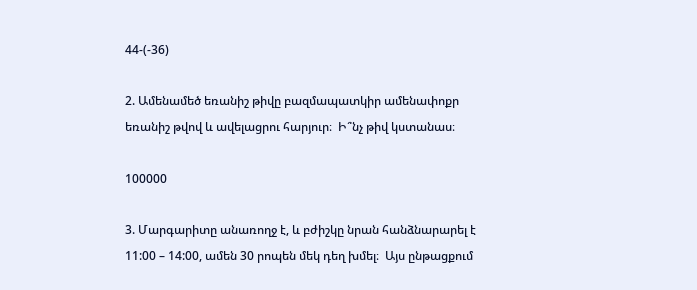44-(-36)

2. Ամենամեծ եռանիշ թիվը բազմապատկիր ամենափոքր եռանիշ թվով և ավելացրու հարյուր։  Ի՞նչ թիվ կստանաս։

100000

3. Մարգարիտը անառողջ է, և բժիշկը նրան հանձնարարել է 11:00 – 14:00, ամեն 30 րոպեն մեկ դեղ խմել։  Այս ընթացքում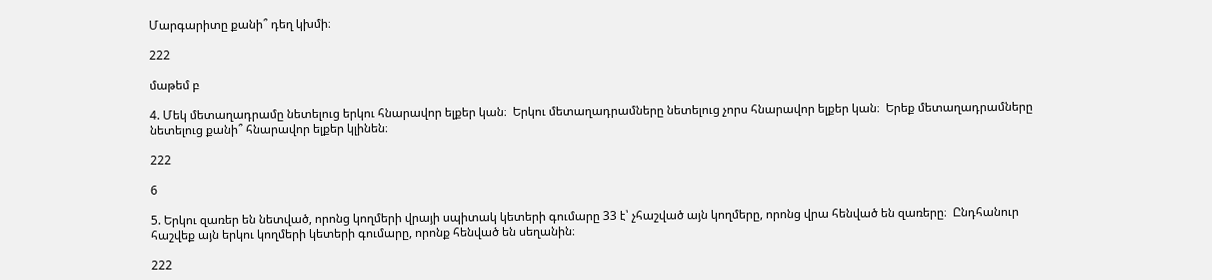Մարգարիտը քանի՞ դեղ կխմի։

222

մաթեմ բ

4. Մեկ մետաղադրամը նետելուց երկու հնարավոր ելքեր կան։  Երկու մետաղադրամները նետելուց չորս հնարավոր ելքեր կան։  Երեք մետաղադրամները նետելուց քանի՞ հնարավոր ելքեր կլինեն։

222

6

5. Երկու զառեր են նետված, որոնց կողմերի վրայի սպիտակ կետերի գումարը 33 է՝ չհաշված այն կողմերը, որոնց վրա հենված են զառերը։  Ընդհանուր հաշվեք այն երկու կողմերի կետերի գումարը, որոնք հենված են սեղանին։

222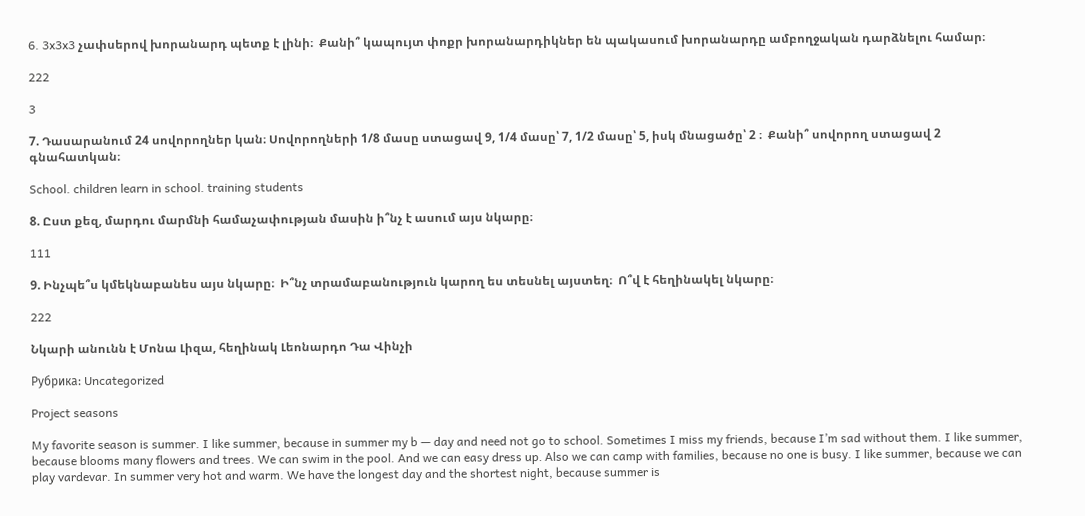6. 3x3x3 չափսերով խորանարդ պետք է լինի։  Քանի՞ կապույտ փոքր խորանարդիկներ են պակասում խորանարդը ամբողջական դարձնելու համար։

222

3

7. Դասարանում 24 սովորողներ կան։ Սովորողների 1/8 մասը ստացավ 9, 1/4 մասը՝ 7, 1/2 մասը՝ 5, իսկ մնացածը՝ 2 ։  Քանի՞ սովորող ստացավ 2 գնահատկան։

School. children learn in school. training students

8. Ըստ քեզ, մարդու մարմնի համաչափության մասին ի՞նչ է ասում այս նկարը։

111

9. Ինչպե՞ս կմեկնաբանես այս նկարը։  Ի՞նչ տրամաբանություն կարող ես տեսնել այստեղ։  Ո՞վ է հեղինակել նկարը։

222

Նկարի անունն է Մոնա Լիզա, հեղինակ Լեոնարդո Դա Վինչի

Рубрика: Uncategorized

Project seasons

My favorite season is summer. I like summer, because in summer my b — day and need not go to school. Sometimes I miss my friends, because I’m sad without them. I like summer, because blooms many flowers and trees. We can swim in the pool. And we can easy dress up․ Also we can camp with families, because no one is busy. I like summer, because we can play vardevar. In summer very hot and warm. We have the longest day and the shortest night, because summer is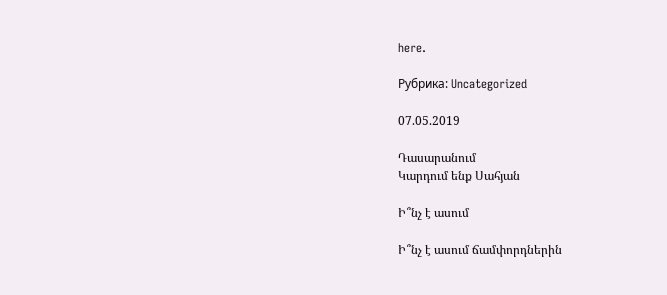here.

Рубрика: Uncategorized

07.05.2019

Դասարանում
Կարդում ենք Սահյան

Ի՞նչ է ասում

Ի՞նչ է ասում ճամփորդներին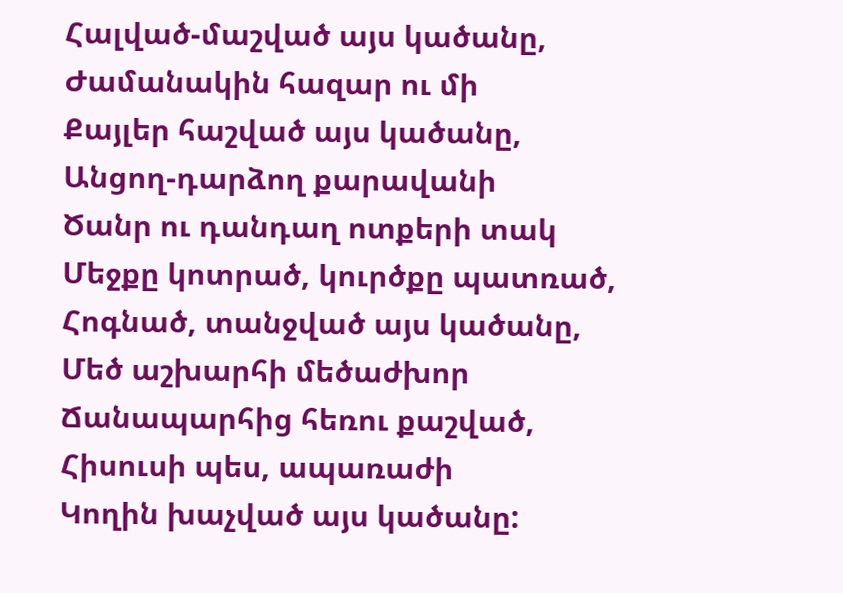Հալված-մաշված այս կածանը,
Ժամանակին հազար ու մի
Քայլեր հաշված այս կածանը,
Անցող-դարձող քարավանի
Ծանր ու դանդաղ ոտքերի տակ
Մեջքը կոտրած, կուրծքը պատռած,
Հոգնած, տանջված այս կածանը,
Մեծ աշխարհի մեծաժխոր
Ճանապարհից հեռու քաշված,
Հիսուսի պես, ապառաժի
Կողին խաչված այս կածանը: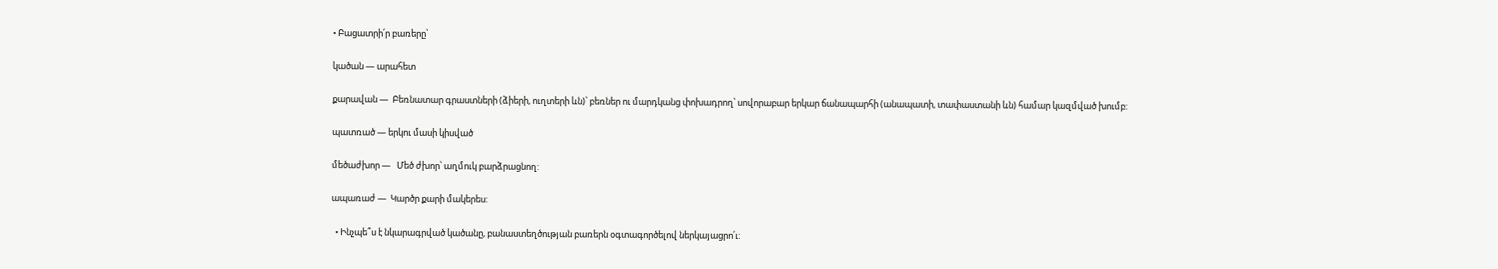• Բացատրի՛ր բառերը՝

կածան — արահետ

քարավան —  Բեռնատար գրաստների (ձիերի, ուղտերի ևն)՝ բեռներ ու մարդկանց փոխադրող՝ սովորաբար երկար ճանապարհի (անապատի, տափաստանի ևն) համար կազմված խումբ:

պատռած — երկու մասի կիսված

մեծաժխոր —   Մեծ ժխոր՝ աղմուկ բարձրացնող:

ապառաժ —  Կարծր քարի մակերես:

  • Ինչպե՞ս է նկարագրված կածանը, բանաստեղծության բառերն օգտագործելով ներկայացրո՛ւ: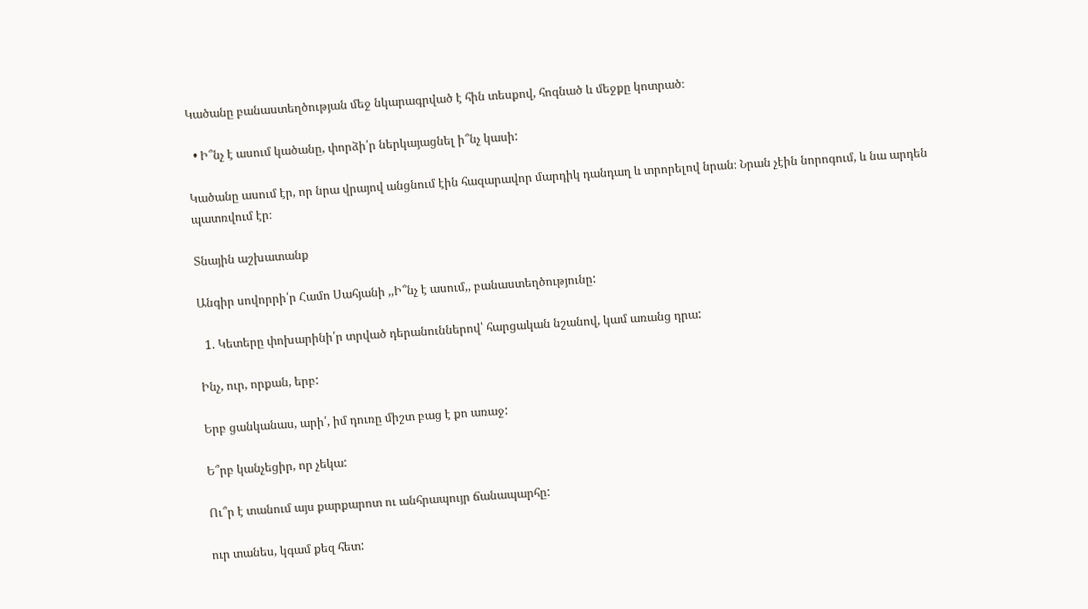Կածանը բանաստեղծության մեջ նկարագրված է հին տեսքով, հոգնած և մեջքը կոտրած։

  • Ի՞նչ է ասում կածանը, փորձի՛ր ներկայացնել ի՞նչ կասի:

Կածանը ասում էր, որ նրա վրայով անցնում էին հազարավոր մարդիկ դանդաղ և տրորելով նրան։ Նրան չէին նորոգում, և նա արդեն պատռվում էր։

Տնային աշխատանք

Անգիր սովորրի՛ր Համո Սահյանի ,,Ի՞նչ է ասում,, բանաստեղծությունը:

  1. Կետերը փոխարինի՛ր տրված դերանուններով՝ հարցական նշանով, կամ առանց դրա:

Ինչ, ուր, որքան, երբ:

Երբ ցանկանաս, արի՛, իմ դուռը միշտ բաց է քո առաջ:

Ե՞րբ կանչեցիր, որ չեկա:

Ու՞ր է տանում այս քարքարոտ ու անհրապույր ճանապարհը:

ուր տանես, կգամ քեզ հետ: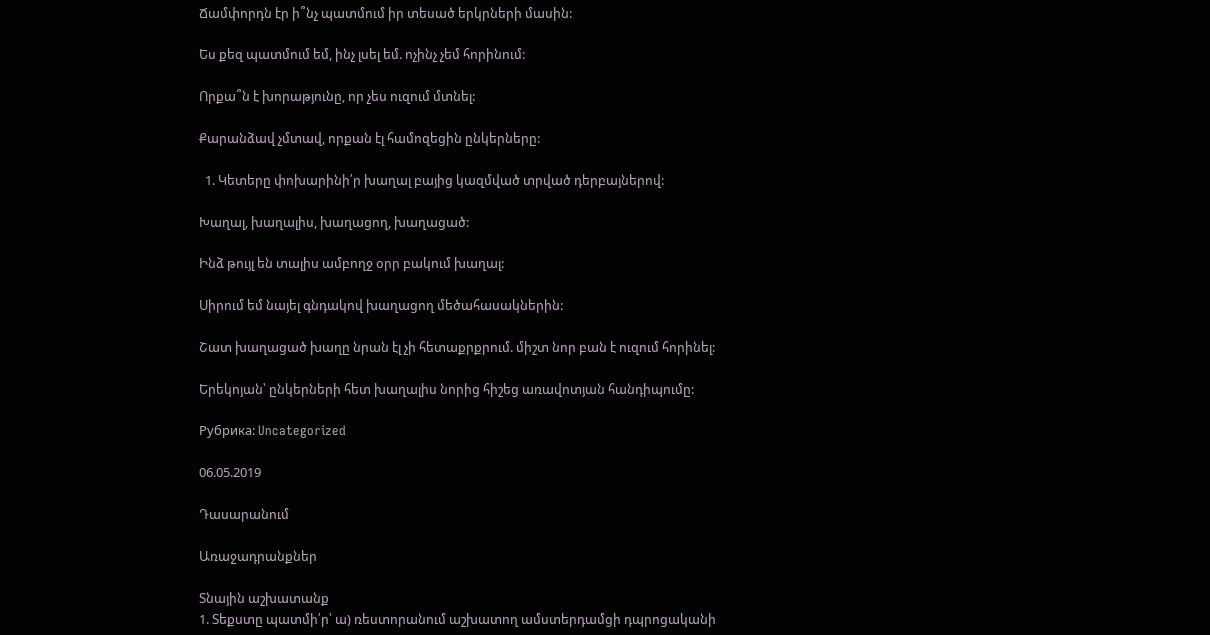Ճամփորդն էր ի՞նչ պատմում իր տեսած երկրների մասին:

Ես քեզ պատմում եմ, ինչ լսել եմ. ոչինչ չեմ հորինում:

Որքա՞ն է խորաթյունը, որ չես ուզում մտնել:

Քարանձավ չմտավ, որքան էլ համոզեցին ընկերները:

  1. Կետերը փոխարինի՛ր խաղալ բայից կազմված տրված դերբայներով:

Խաղալ, խաղալիս, խաղացող, խաղացած:

Ինձ թույլ են տալիս ամբողջ օրր բակում խաղալ:

Սիրում եմ նայել գնդակով խաղացող մեծահասակներին:

Շատ խաղացած խաղը նրան էլ չի հետաքրքրում. միշտ նոր բան է ուզում հորինել:

Երեկոյան՝ ընկերների հետ խաղալիս նորից հիշեց առավոտյան հանդիպումը:

Рубрика: Uncategorized

06.05.2019

Դասարանում

Առաջադրանքներ

Տնային աշխատանք
1. Տեքստը պատմի՛ր՝ ա) ռեստորանում աշխատող ամստերդամցի դպրոցականի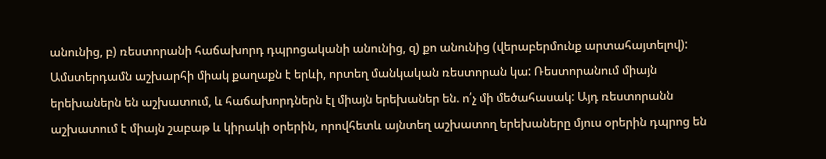անունից, բ) ռեստորանի հաճախորդ դպրոցականի անունից, զ) քո անունից (վերաբերմունք արտահայտելով):   Ամստերդամն աշխարհի միակ քաղաքն է երևի, որտեղ մանկական ռեստորան կա: Ռեստորանում միայն երեխաներն են աշխատում, և հաճախորդներն էլ միայն երեխաներ են. ո՛չ մի մեծահասակ: Այդ ռեստորանն աշխատում է միայն շաբաթ և կիրակի օրերին, որովհետև այնտեղ աշխատող երեխաները մյուս օրերին դպրոց են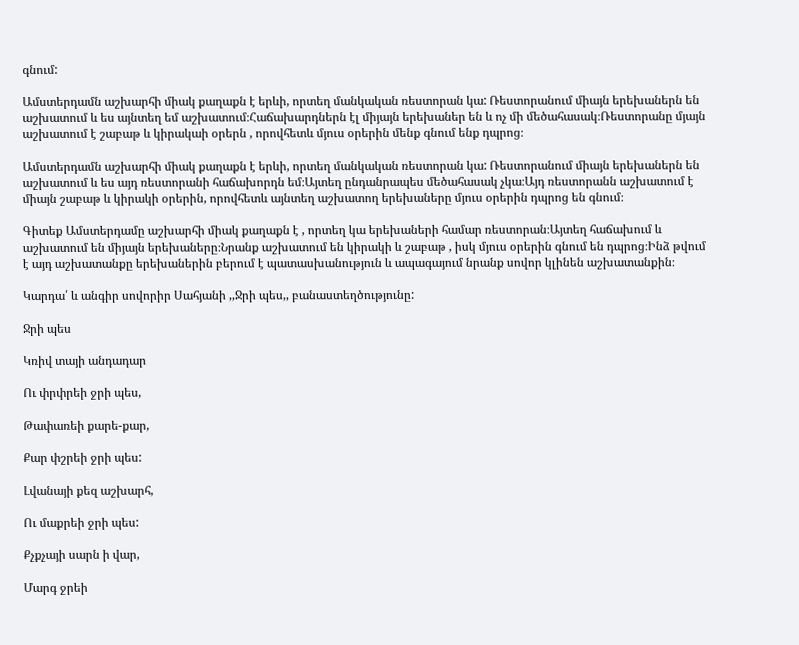գնում:

Ամստերդամն աշխարհի միակ քաղաքն է երևի, որտեղ մանկական ռեստորան կա: Ռեստորանում միայն երեխաներն են աշխատում և ես այնտեղ եմ աշխատում։Հաճախարդներն էլ միյայն երեխաներ են և ոչ մի մեծահասակ։Ռեստորանը մյայն աշխատում է շաբաթ և կիրակաի օրերն , որովհետև մյուս օրերին մենք գնում ենք դպրոց։

Ամստերդամն աշխարհի միակ քաղաքն է երևի, որտեղ մանկական ռեստորան կա: Ռեստորանում միայն երեխաներն են աշխատում և ես այդ ռեստորանի հաճախորդն եմ։Այտեղ ընդանրապես մեծահասակ չկա։Այդ ռեստորանն աշխատում է միայն շաբաթ և կիրակի օրերին, որովհետև այնտեղ աշխատող երեխաները մյուս օրերին դպրոց են գնում։

Գիտեք Ամստերդամը աշխարհի միակ քաղաքն է , որտեղ կա երեխաների համար ռեստորան։Այտեղ հաճախում և աշխատում են միյայն երեխաները։Նրանք աշխատում են կիրակի և շաբաթ , իսկ մյուս օրերին գնում են դպրոց։Ինձ թվում է այդ աշխատանքը երեխաներին բերում է պատասխանություն և ապագայում նրանք սովոր կլինեն աշխատանքին։

Կարդա՛ և անգիր սովորիր Սահյանի ,,Ջրի պես,, բանաստեղծությունը:

Ջրի պես

Կռիվ տայի անդադար

Ու փրփրեի ջրի պես,

Թափառեի քարե-քար,

Քար փշրեի ջրի պես:

Լվանայի քեզ աշխարհ,

Ու մաքրեի ջրի պես:

Քչքչայի սարն ի վար,

Մարգ ջրեի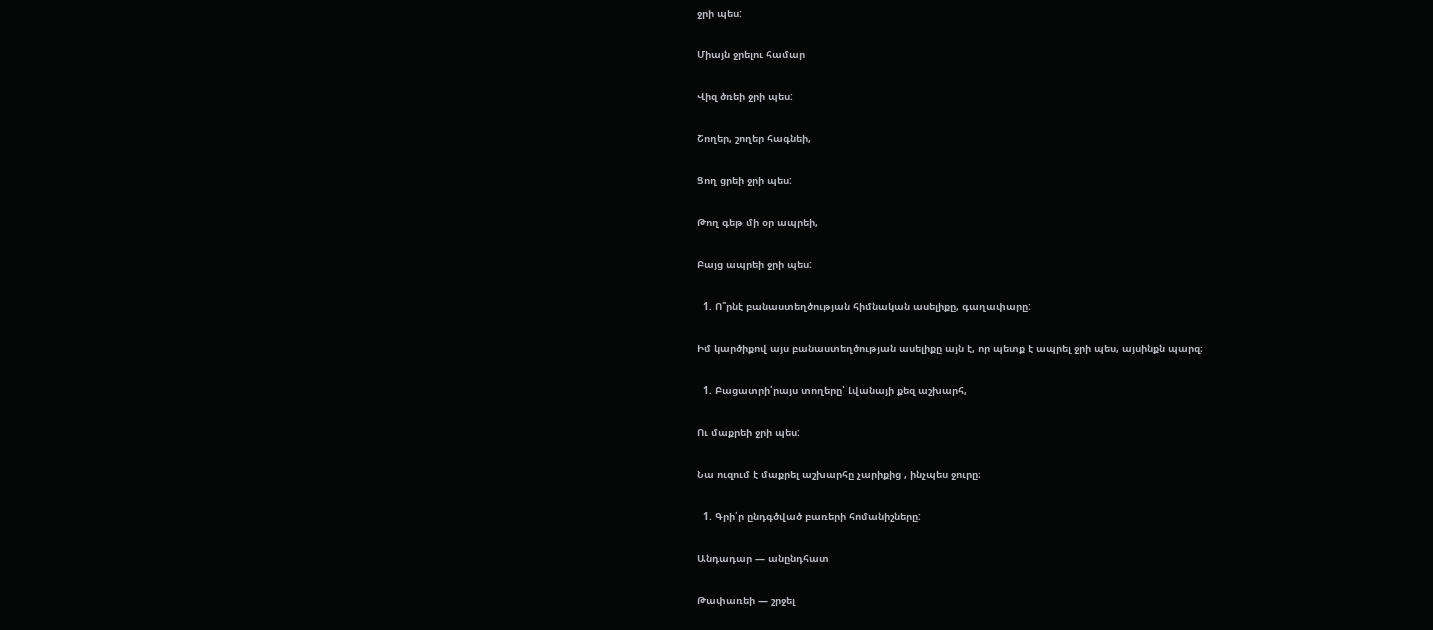ջրի պես:

Միայն ջրելու համար

Վիզ ծռեի ջրի պես:

Շողեր, շողեր հագնեի,

Ցող ցրեի ջրի պես:

Թող գեթ մի օր ապրեի,

Բայց ապրեի ջրի պես:

  1. Ո՞րնէ բանաստեղծության հիմնական ասելիքը, գաղափարը:

Իմ կարծիքով այս բանաստեղծության ասելիքը այն է, որ պետք է ապրել ջրի պես, այսինքն պարզ։

  1. Բացատրի՛րայս տողերը՝ Լվանայի քեզ աշխարհ,

Ու մաքրեի ջրի պես:

Նա ուզում է մաքրել աշխարհը չարիքից , ինչպես ջուրը։

  1. Գրի՛ր ընդգծված բառերի հոմանիշները:

Անդադար — անընդհատ

Թափառեի — շրջել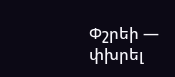Փշրեի — փխրել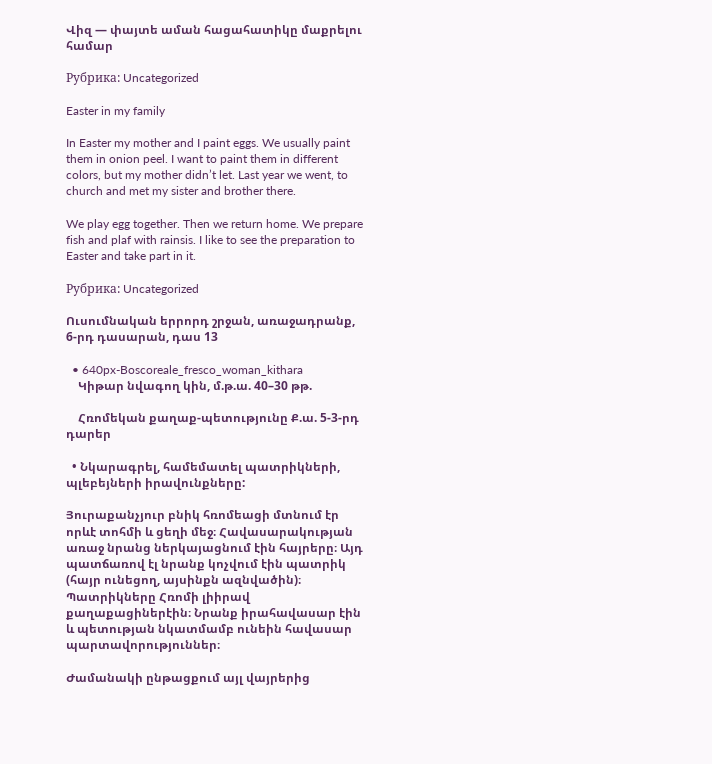Վիզ — փայտե աման հացահատիկը մաքրելու համար

Рубрика: Uncategorized

Easter in my family

In Easter my mother and I paint eggs. We usually paint them in onion peel. I want to paint them in different colors, but my mother didn’t let. Last year we went, to church and met my sister and brother there.

We play egg together. Then we return home. We prepare fish and plaf with rainsis. I like to see the preparation to Easter and take part in it.

Рубрика: Uncategorized

Ուսումնական երրորդ շրջան, առաջադրանք, 6-րդ դասարան, դաս 13

  • 640px-Boscoreale_fresco_woman_kithara
    Կիթար նվագող կին, մ.թ.ա. 40–30 թթ.

    Հռոմեկան քաղաք-պետությունը Ք.ա. 5-3-րդ դարեր

  • Նկարագրել, համեմատել պատրիկների, պլեբեյների իրավունքները:

Յուրաքանչյուր բնիկ հռոմեացի մտնում էր որևէ տոհմի և ցեղի մեջ։ Հավասարակության առաջ նրանց ներկայացնում էին հայրերը։ Այդ պատճառով էլ նրանք կոչվում էին պատրիկ (հայր ունեցող, այսինքն ազնվածին)։ Պատրիկները Հռոմի լիիրավ քաղաքացիներէին։ Նրանք իրահավասար էին և պետության նկատմամբ ունեին հավասար պարտավորություններ։

Ժամանակի ընթացքում այլ վայրերից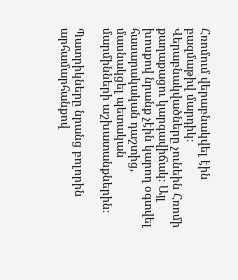Հռոմում վերաբնակվել էին բազմաթիվ մարդիկ։ Վերաբնակվածները չունեին Հռոմի քաղաքացու կարգավիճակ։ Այլ խոսքով նրանք չէին կարող օգտվել հասարակական դաշտից, մասնակցել պետական մարմինների աշխատանքներին։

Պատրիկները նրանց բոլորին արհամարհանքով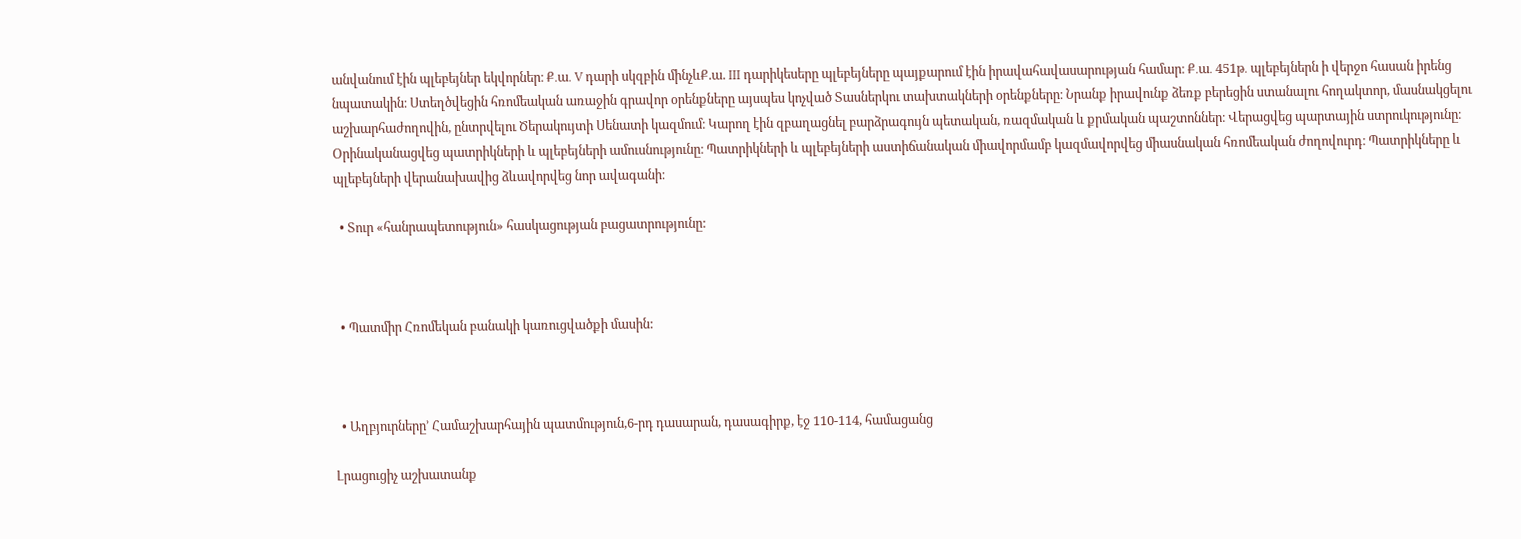անվանում էին պլեբեյներ եկվորներ։ Ք․ա․ V դարի սկզբին մինչևՔ.ա. III դարիկեսերը պլեբեյները պայքարում էին իրավահավասարության համար։ Ք․ա․ 451թ․ պլեբեյներն ի վերջո հասան իրենց նպատակին։ Ստեղծվեցին հռոմեական առաջին գրավոր օրենքները այսպես կոչված Տասներկու տախտակների օրենքները։ Նրանք իրավունք ձեռք բերեցին ստանալու հողակտոր, մասնակցելու աշխարհաժողովին, ընտրվելու Ծերակույտի Սենատի կազմում։ Կարող էին զբաղացնել բարձրագույն պետական, ռազմական և քրմական պաշտոններ։ Վերացվեց պարտային ստրուկությունը։ Օրինականացվեց պատրիկների և պլեբեյների ամուսնությունը։ Պատրիկների և պլեբեյների աստիճանական միավորմամբ կազմավորվեց միասնական հռոմեական ժողովուրդ։ Պատրիկները և պլեբեյների վերանախավից ձևավորվեց նոր ավագանի։

  • Տուր «հանրապետություն» հասկացության բացատրությունը:



  • Պատմիր Հռոմեկան բանակի կառուցվածքի մասին:



  • Աղբյուրները’ Համաշխարհային պատմություն,6-րդ դասարան, դասագիրք, էջ 110-114, համացանց

Լրացուցիչ աշխատանք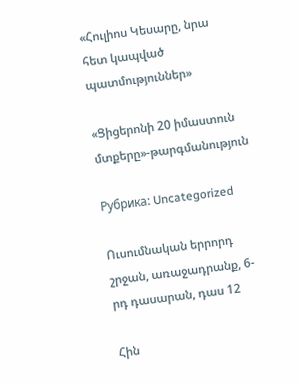«Հուլիոս Կեսարը, նրա հետ կապված պատմություններ»

«Ցիցերոնի 20 իմաստուն մտքերը»-թարգմանություն

Рубрика: Uncategorized

Ուսումնական երրորդ շրջան, առաջադրանք, 6-րդ դասարան, դաս 12

Հին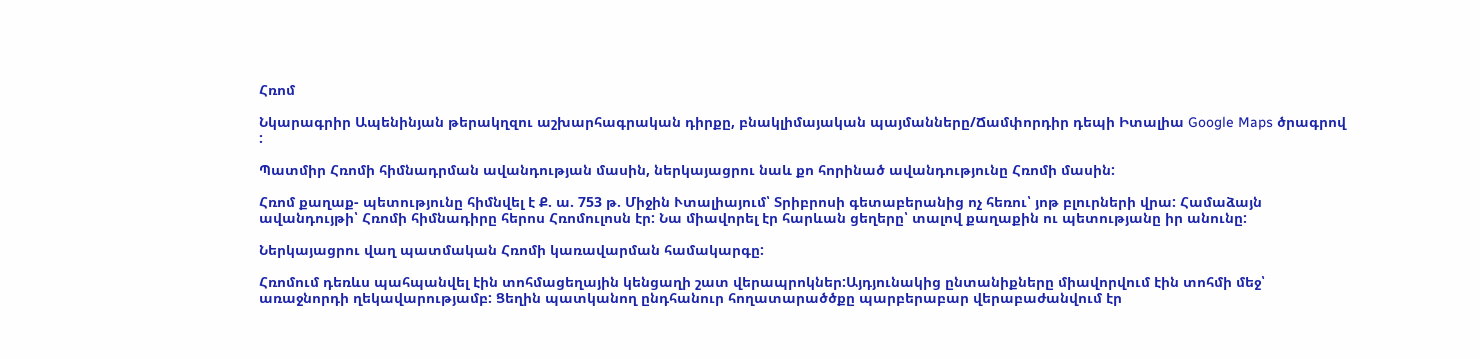Հռոմ

Նկարագրիր Ապենինյան թերակղզու աշխարհագրական դիրքը, բնակլիմայական պայմանները/Ճամփորդիր դեպի Իտալիա Google Maps ծրագրով :

Պատմիր Հռոմի հիմնադրման ավանդության մասին, ներկայացրու նաև քո հորինած ավանդությունը Հռոմի մասին:

Հռոմ քաղաք- պետությունը հիմնվել է Ք. ա. 753 թ. Միջին Ւտալիայում՝ Տրիբրոսի գետաբերանից ոչ հեռու՝ յոթ բլուրների վրա: Համաձայն ավանդույթի՝ Հռոմի հիմնադիրը հերոս Հռոմուլոսն էր: Նա միավորել էր հարևան ցեղերը՝ տալով քաղաքին ու պետությանը իր անունը:

Ներկայացրու վաղ պատմական Հռոմի կառավարման համակարգը:

Հռոմում դեռևս պահպանվել էին տոհմացեղային կենցաղի շատ վերապրոկներ:Այդյունակից ընտանիքները միավորվում էին տոհմի մեջ՝ առաջնորդի ղեկավարությամբ: Ցեղին պատկանող ընդհանուր հողատարածծքը պարբերաբար վերաբաժանվում էր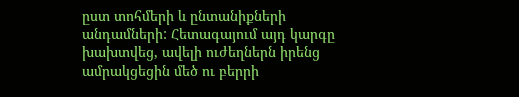ըստ տոհմերի և ընտանիքների անդամների: Հետագայում այդ կարգը խախտվեց, ավելի ուժեղներն իրենց ամրակցեցին մեծ ու բերրի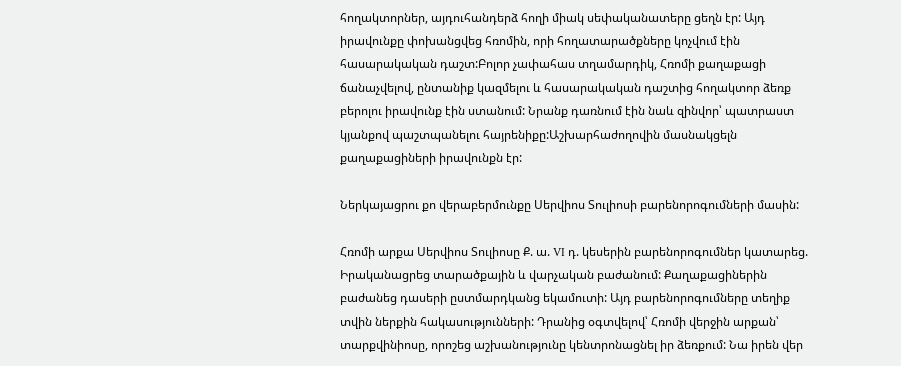հողակտորներ, այդուհանդերձ հողի միակ սեփականատերը ցեղն էր: Այդ իրավունքը փոխանցվեց հռոմին, որի հողատարածքները կոչվում էին հասարակական դաշտ:Բոլոր չափահաս տղամարդիկ, Հռոմի քաղաքացի ճանաչվելով, ընտանիք կազմելու և հասարակական դաշտից հողակտոր ձեռք բերոլու իրավունք էին ստանում: Նրանք դառնում էին նաև զինվոր՝ պատրաստ կյանքով պաշտպանելու հայրենիքը:Աշխարհաժողովին մասնակցելն քաղաքացիների իրավունքն էր:

Ներկայացրու քո վերաբերմունքը Սերվիոս Տուլիոսի բարենորոգումների մասին:

Հռոմի արքա Սերվիոս Տուլիոսը Ք. ա. VI դ. կեսերին բարենորոգումներ կատարեց. Իրականացրեց տարածքային և վարչական բաժանում: Քաղաքացիներին բաժանեց դասերի ըստմարդկանց եկամուտի: Այդ բարենորոգումները տեղիք տվին ներքին հակասությունների: Դրանից օգտվելով՝ Հռոմի վերջին արքան՝ տարքվինիոսը, որոշեց աշխանությունը կենտրոնացնել իր ձեռքում: Նա իրեն վեր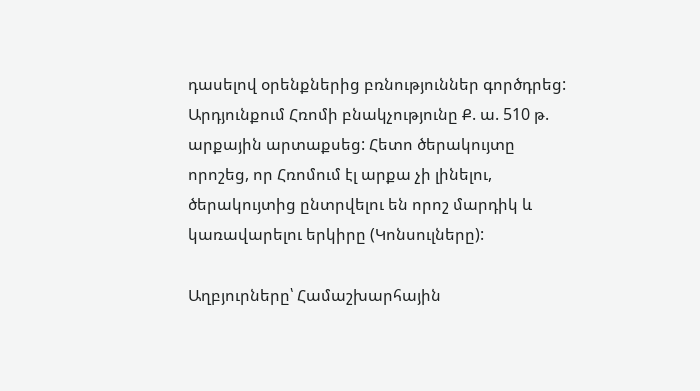դասելով օրենքներից բռնություններ գործդրեց: Արդյունքում Հռոմի բնակչությունը Ք. ա. 510 թ. արքային արտաքսեց: Հետո ծերակույտը որոշեց, որ Հռոմում էլ արքա չի լինելու, ծերակույտից ընտրվելու են որոշ մարդիկ և կառավարելու երկիրը (Կոնսուլները):

Աղբյուրները՝ Համաշխարհային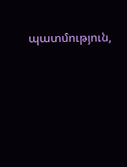պատմություն,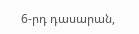6-րդ դասարան,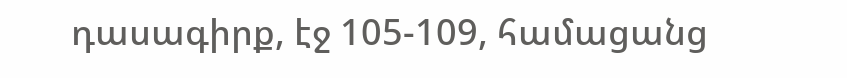դասագիրք, էջ 105-109, համացանց